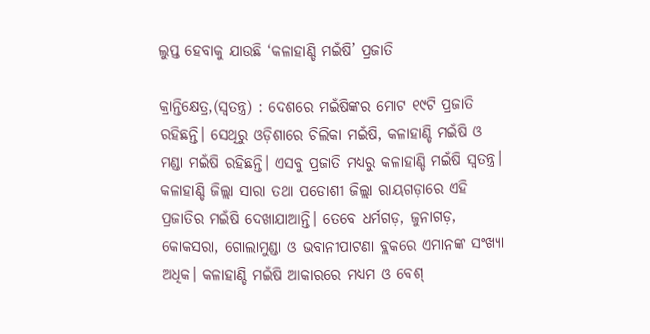ଲୁପ୍ତ ହେବାକୁ ଯାଉଛି ‘କଳାହାଣ୍ଡି ମଇଁଷି’ ପ୍ରଜାତି

କ୍ରାନ୍ତିକ୍ଷେତ୍ର,(ସ୍ବତନ୍ତ୍ର) : ଦେଶରେ ମଇଁଷିଙ୍କର ମୋଟ ୧୯ଟି ପ୍ରଜାତି ରହିଛନ୍ତି। ସେଥିରୁ ଓଡ଼ିଶାରେ ଚିଲିକା ମଇଁଷି, କଳାହାଣ୍ଡି ମଇଁଷି ଓ ମଣ୍ଡା ମଇଁଷି ରହିଛନ୍ତି। ଏସବୁ ପ୍ରଜାତି ମଧ୍ୟରୁ କଳାହାଣ୍ଡି ମଇଁଷି ସ୍ବତନ୍ତ୍ର। କଳାହାଣ୍ଡି ଜିଲ୍ଲା ସାରା ତଥା ପଡୋଶୀ ଜିଲ୍ଲା ରାୟଗଡ଼ାରେ ଏହି ପ୍ରଜାତିର ମଇଁଷି ଦେଖାଯାଆନ୍ତି। ତେବେ ଧର୍ମଗଡ଼, ଜୁନାଗଡ଼, କୋକସରା, ଗୋଲାମୁଣ୍ଡା ଓ ଭବାନୀପାଟଣା ବ୍ଲକରେ ଏମାନଙ୍କ ସଂଖ୍ୟା ଅଧିକ। କଳାହାଣ୍ଡି ମଇଁଷି ଆକାରରେ ମଧ୍ୟମ ଓ ବେଶ୍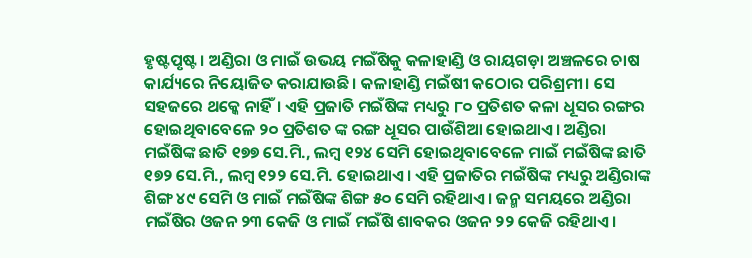ହୃଷ୍ଟପୃଷ୍ଟ । ଅଣ୍ଡିରା ଓ ମାଇଁ ଉଭୟ ମଇଁଷିକୁ କଳାହାଣ୍ଡି ଓ ରାୟଗଡ଼ା ଅଞ୍ଚଳରେ ଚାଷ କାର୍ଯ୍ୟରେ ନିୟୋଜିତ କରାଯାଉଛି। କଳାହାଣ୍ଡି ମଇଁଷୀ କଠୋର ପରିଶ୍ରମୀ। ସେ ସହଜରେ ଥକ୍କେ ନାହିଁ। ଏହି ପ୍ରଜାତି ମଇଁଷିଙ୍କ ମଧ୍ୟରୁ ୮୦ ପ୍ରତିଶତ କଳା ଧୂସର ରଙ୍ଗର ହୋଇଥିବାବେଳେ ୨୦ ପ୍ରତିଶତ ଙ୍କ ରଙ୍ଗ ଧୂସର ପାଉଁଶିଆ ହୋଇଥାଏ। ଅଣ୍ଡିରା ମଇଁଷିଙ୍କ ଛାତି ୧୭୭ ସେ.ମି., ଲମ୍ବ ୧୨୪ ସେମି ହୋଇଥିବାବେଳେ ମାଇଁ ମଇଁଷିଙ୍କ ଛାତି ୧୭୨ ସେ.ମି., ଲମ୍ବ ୧୨୨ ସେ.ମି. ହୋଇଥାଏ। ଏହି ପ୍ରଜାତିର ମଇଁଷିଙ୍କ ମଧ୍ୟରୁ ଅଣ୍ଡିରାଙ୍କ ଶିଙ୍ଗ ୪୯ ସେମି ଓ ମାଇଁ ମଇଁଷିଙ୍କ ଶିଙ୍ଗ ୫୦ ସେମି ରହିଥାଏ। ଜନ୍ମ ସମୟରେ ଅଣ୍ଡିରା ମଇଁଷିର ଓଜନ ୨୩ କେଜି ଓ ମାଇଁ ମଇଁଷି ଶାବକର ଓଜନ ୨୨ କେଜି ରହିଥାଏ।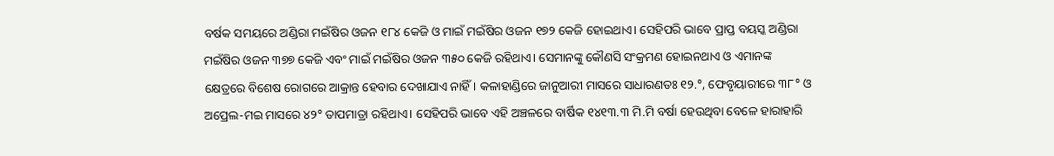ବର୍ଷକ ସମୟରେ ଅଣ୍ଡିରା ମଇଁଷିର ଓଜନ ୧୮୪ କେଜି ଓ ମାଇଁ ମଇଁଷିର ଓଜନ ୧୭୨ କେଜି ହୋଇଥାଏ। ସେହିପରି ଭାବେ ପ୍ରାପ୍ତ ବୟସ୍କ ଅଣ୍ଡିରା ମଇଁଷିର ଓଜନ ୩୭୭ କେଜି ଏବଂ ମାଇଁ ମଇଁଷିର ଓଜନ ୩୫୦ କେଜି ରହିଥାଏ। ସେମାନଙ୍କୁ କୌଣସି ସଂକ୍ରମଣ ହୋଇନଥାଏ ଓ ଏମାନଙ୍କ କ୍ଷେତ୍ରରେ ବିଶେଷ ରୋଗରେ ଆକ୍ରାନ୍ତ ହେବାର ଦେଖାଯାଏ ନାହିଁ। କଳାହାଣ୍ଡିରେ ଜାନୁଆରୀ ମାସରେ ସାଧାରଣତଃ ୧୨.°, ଫେବୃୟାରୀରେ ୩୮° ଓ ଅପ୍ରେଲ-ମଇ ମାସରେ ୪୨° ତାପମାତ୍ରା ରହିଥାଏ। ସେହିପରି ଭାବେ ଏହି ଅଞ୍ଚଳରେ ବାର୍ଷିକ ୧୪୧୩.୩ ମି.ମି ବର୍ଷା ହେଉଥିବା ବେଳେ ହାରାହାରି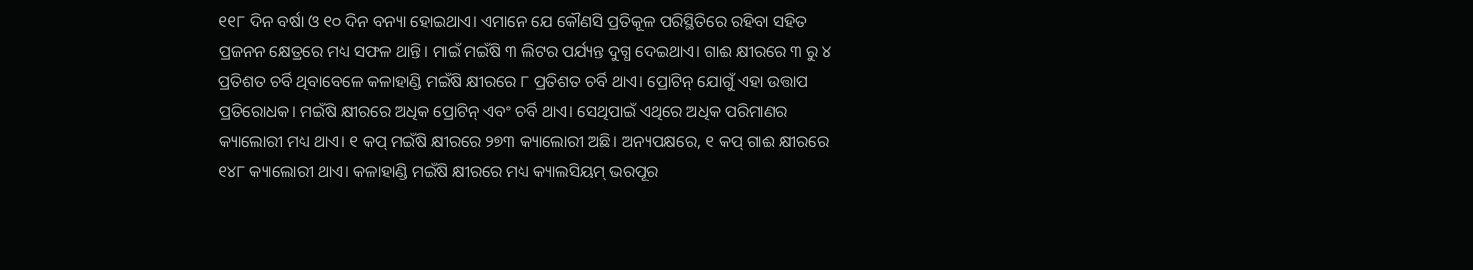୧୧୮ ଦିନ ବର୍ଷା ଓ ୧୦ ଦିନ ବନ୍ୟା ହୋଇଥାଏ। ଏମାନେ ଯେ କୌଣସି ପ୍ରତିକୂଳ ପରିସ୍ଥିତିରେ ରହିବା ସହିତ ପ୍ରଜନନ କ୍ଷେତ୍ରରେ ମଧ୍ୟ ସଫଳ ଥାନ୍ତି। ମାଇଁ ମଇଁଷି ୩ ଲିଟର ପର୍ଯ୍ୟନ୍ତ ଦୁଗ୍ଧ ଦେଇଥାଏ। ଗାଈ କ୍ଷୀରରେ ୩ ରୁ ୪ ପ୍ରତିଶତ ଚର୍ବି ଥିବାବେଳେ କଳାହାଣ୍ଡି ମଇଁଷି କ୍ଷୀରରେ ୮ ପ୍ରତିଶତ ଚର୍ବି ଥାଏ। ପ୍ରୋଟିନ୍ ଯୋଗୁଁ ଏହା ଉତ୍ତାପ ପ୍ରତିରୋଧକ। ମଇଁଷି କ୍ଷୀରରେ ଅଧିକ ପ୍ରୋଟିନ୍ ଏବଂ ଚର୍ବି ଥାଏ। ସେଥିପାଇଁ ଏଥିରେ ଅଧିକ ପରିମାଣର କ୍ୟାଲୋରୀ ମଧ୍ୟ ଥାଏ। ୧ କପ୍ ମଇଁଷି କ୍ଷୀରରେ ୨୭୩ କ୍ୟାଲୋରୀ ଅଛି। ଅନ୍ୟପକ୍ଷରେ, ୧ କପ୍ ଗାଈ କ୍ଷୀରରେ ୧୪୮ କ୍ୟାଲୋରୀ ଥାଏ। କଳାହାଣ୍ଡି ମଇଁଷି କ୍ଷୀରରେ ମଧ୍ୟ କ୍ୟାଲସିୟମ୍ ଭରପୂର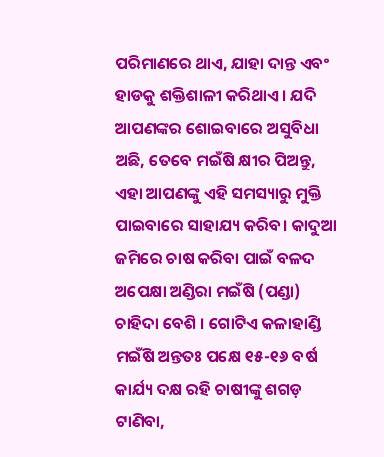ପରିମାଣରେ ଥାଏ, ଯାହା ଦାନ୍ତ ଏବଂ ହାଡକୁ ଶକ୍ତିଶାଳୀ କରିଥାଏ। ଯଦି ଆପଣଙ୍କର ଶୋଇବାରେ ଅସୁବିଧା ଅଛି, ତେବେ ମଇଁଷି କ୍ଷୀର ପିଅନ୍ତୁ, ଏହା ଆପଣଙ୍କୁ ଏହି ସମସ୍ୟାରୁ ମୁକ୍ତି ପାଇବାରେ ସାହାଯ୍ୟ କରିବ। କାଦୁଆ ଜମିରେ ଚାଷ କରିବା ପାଇଁ ବଳଦ ଅପେକ୍ଷା ଅଣ୍ଡିରା ମଇଁଷି (ପଣ୍ଡା) ଚାହିଦା ବେଶି । ଗୋଟିଏ କଳାହାଣ୍ଡି ମଇଁଷି ଅନ୍ତତଃ ପକ୍ଷେ ୧୫-୧୬ ବର୍ଷ କାର୍ଯ୍ୟ ଦକ୍ଷ ରହି ଚାଷୀଙ୍କୁ ଶଗଡ଼ ଟାଣିବା,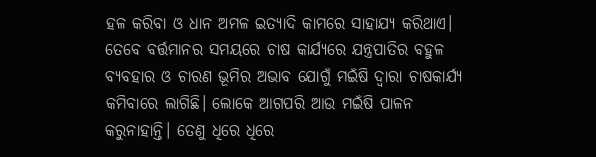ହଳ କରିବା ଓ ଧାନ ଅମଳ ଇତ୍ୟାଦି କାମରେ ସାହାଯ୍ୟ କରିଥାଏ। ତେବେ ବର୍ତ୍ତମାନର ସମୟରେ ଚାଷ କାର୍ଯ୍ୟରେ ଯନ୍ତ୍ରପାତିର ବହୁଳ ବ୍ୟବହାର ଓ ଚାରଣ ଭୂମିର ଅଭାବ ଯୋଗୁଁ ମଇଁଷି ଦ୍ବାରା ଚାଷକାର୍ଯ୍ୟ କମିବାରେ ଲାଗିଛି। ଲୋକେ ଆଗପରି ଆଉ ମଇଁଷି ପାଳନ କରୁନାହାନ୍ତି। ତେଣୁ ଧିରେ ଧିରେ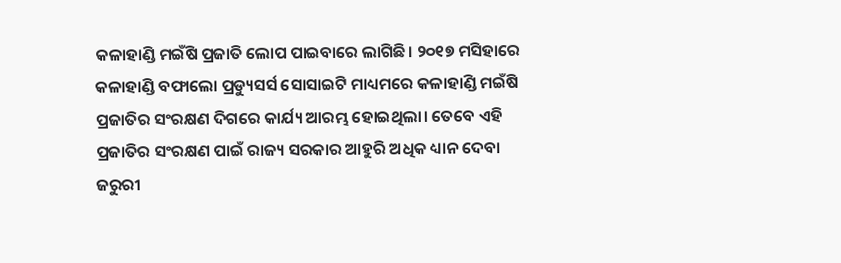କଳାହାଣ୍ଡି ମଇଁଷି ପ୍ରଜାତି ଲୋପ ପାଇବାରେ ଲାଗିଛି। ୨୦୧୭ ମସିହାରେ କଳାହାଣ୍ଡି ବଫାଲୋ ପ୍ରଡ୍ୟୁସର୍ସ ସୋସାଇଟି ମାଧ୍ୟମରେ କଳାହାଣ୍ଡି ମଇଁଷି ପ୍ରଜାତିର ସଂରକ୍ଷଣ ଦିଗରେ କାର୍ଯ୍ୟ ଆରମ୍ଭ ହୋଇଥିଲା। ତେବେ ଏହି ପ୍ରଜାତିର ସଂରକ୍ଷଣ ପାଇଁ ରାଜ୍ୟ ସରକାର ଆହୁରି ଅଧିକ ଧ୍ୟାନ ଦେବା ଜରୁରୀ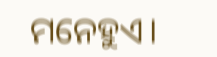ମନେହୁଏ।